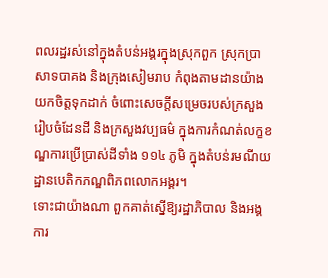ពលរដ្ឋរស់នៅក្នុងតំបន់អង្គរក្នុងស្រុកពួក ស្រុកប្រាសាទបាគង និងក្រុងសៀមរាប កំពុងតាមដានយ៉ាងយកចិត្តទុកដាក់ ចំពោះសេចក្ដីសម្រេចរបស់ក្រសួងរៀបចំដែនដី និងក្រសួងវប្បធម៌ ក្នុងការកំណត់លក្ខខណ្ឌការប្រើប្រាស់ដីទាំង ១១៤ ភូមិ ក្នុងតំបន់រមណីយដ្ឋានបេតិកភណ្ឌពិភពលោកអង្គរ។
ទោះជាយ៉ាងណា ពួកគាត់ស្នើឱ្យរដ្ឋាភិបាល និងអង្គការ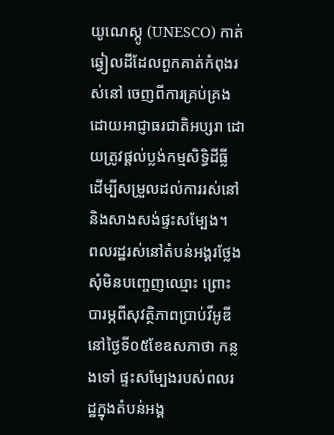យូណេស្កូ (UNESCO) កាត់ឆ្វៀលដីដែលពួកគាត់កំពុងរស់នៅ ចេញពីការគ្រប់គ្រងដោយអាជ្ញាធរជាតិអប្សរា ដោយត្រូវផ្ដល់ប្លង់កម្មសិទ្ធិដីធ្លី ដើម្បីសម្រួលដល់ការរស់នៅ និងសាងសង់ផ្ទះសម្បែង។
ពលរដ្ឋរស់នៅតំបន់អង្គរថ្លែងសុំមិនបញ្ចេញឈ្មោះ ព្រោះបារម្ភពីសុវត្ថិភាពប្រាប់វីអូឌីនៅថ្ងៃទី០៥ខែឧសភាថា កន្លងទៅ ផ្ទះសម្បែងរបស់ពលរដ្ឋក្នុងតំបន់អង្គ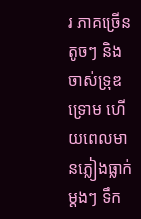រ ភាគច្រើនតូចៗ និងចាស់ទ្រុឌទ្រោម ហើយពេលមានភ្លៀងធ្លាក់ម្តងៗ ទឹក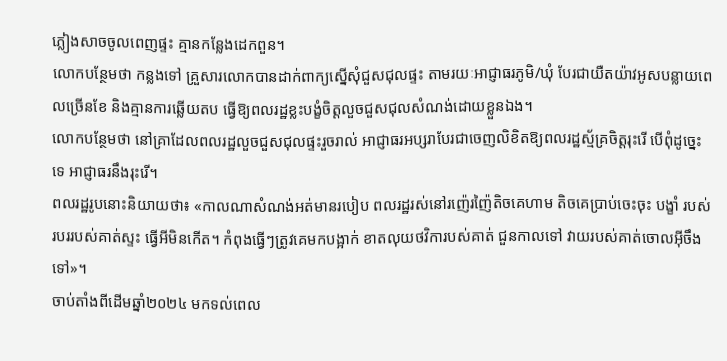ភ្លៀងសាចចូលពេញផ្ទះ គ្មានកន្លែងដេកពួន។
លោកបន្ថែមថា កន្លងទៅ គ្រួសារលោកបានដាក់ពាក្យស្នើសុំជួសជុលផ្ទះ តាមរយៈអាជ្ញាធរភូមិ/ឃុំ បែរជាយឺតយ៉ាវអូសបន្លាយពេលច្រើនខែ និងគ្មានការឆ្លើយតប ធ្វើឱ្យពលរដ្ឋខ្លះបង្ខំចិត្តលួចជួសជុលសំណង់ដោយខ្លួនឯង។
លោកបន្ថែមថា នៅគ្រាដែលពលរដ្ឋលួចជួសជុលផ្ទះរួចរាល់ អាជ្ញាធរអប្សរាបែរជាចេញលិខិតឱ្យពលរដ្ឋស្ម័គ្រចិត្តរុះរើ បើពុំដូច្នេះទេ អាជ្ញាធរនឹងរុះរើ។
ពលរដ្ឋរូបនោះនិយាយថា៖ «កាលណាសំណង់អត់មានរបៀប ពលរដ្ឋរស់នៅរញ៉េរញ៉ៃតិចគេហាម តិចគេប្រាប់ចេះចុះ បង្ខាំ របស់របររបស់គាត់ស្ទះ ធ្វើអីមិនកើត។ កំពុងធ្វើៗត្រូវគេមកបង្អាក់ ខាតលុយថវិការបស់គាត់ ជួនកាលទៅ វាយរបស់គាត់ចោលអ៊ីចឹងទៅ»។
ចាប់តាំងពីដើមឆ្នាំ២០២៤ មកទល់ពេល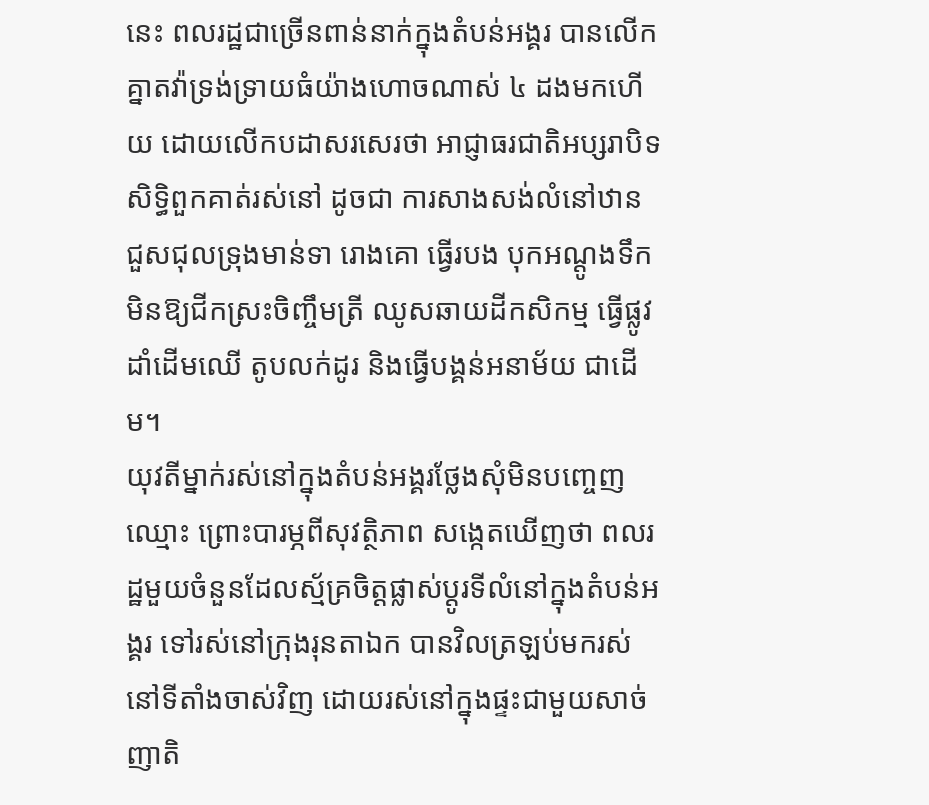នេះ ពលរដ្ឋជាច្រើនពាន់នាក់ក្នុងតំបន់អង្គរ បានលើកគ្នាតវ៉ាទ្រង់ទ្រាយធំយ៉ាងហោចណាស់ ៤ ដងមកហើយ ដោយលើកបដាសរសេរថា អាជ្ញាធរជាតិអប្សរាបិទសិទ្ធិពួកគាត់រស់នៅ ដូចជា ការសាងសង់លំនៅឋាន ជួសជុលទ្រុងមាន់ទា រោងគោ ធ្វើរបង បុកអណ្ដូងទឹក មិនឱ្យជីកស្រះចិញ្ចឹមត្រី ឈូសឆាយដីកសិកម្ម ធ្វើផ្លូវ ដាំដើមឈើ តូបលក់ដូរ និងធ្វើបង្គន់អនាម័យ ជាដើម។
យុវតីម្នាក់រស់នៅក្នុងតំបន់អង្គរថ្លែងសុំមិនបញ្ចេញឈ្មោះ ព្រោះបារម្ភពីសុវត្ថិភាព សង្កេតឃើញថា ពលរដ្ឋមួយចំនួនដែលស្ម័គ្រចិត្តផ្លាស់ប្តូរទីលំនៅក្នុងតំបន់អង្គរ ទៅរស់នៅក្រុងរុនតាឯក បានវិលត្រឡប់មករស់នៅទីតាំងចាស់វិញ ដោយរស់នៅក្នុងផ្ទះជាមួយសាច់ញាតិ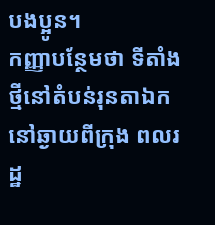បងប្អូន។
កញ្ញាបន្ថែមថា ទីតាំងថ្មីនៅតំបន់រុនតាឯក នៅឆ្ងាយពីក្រុង ពលរដ្ឋ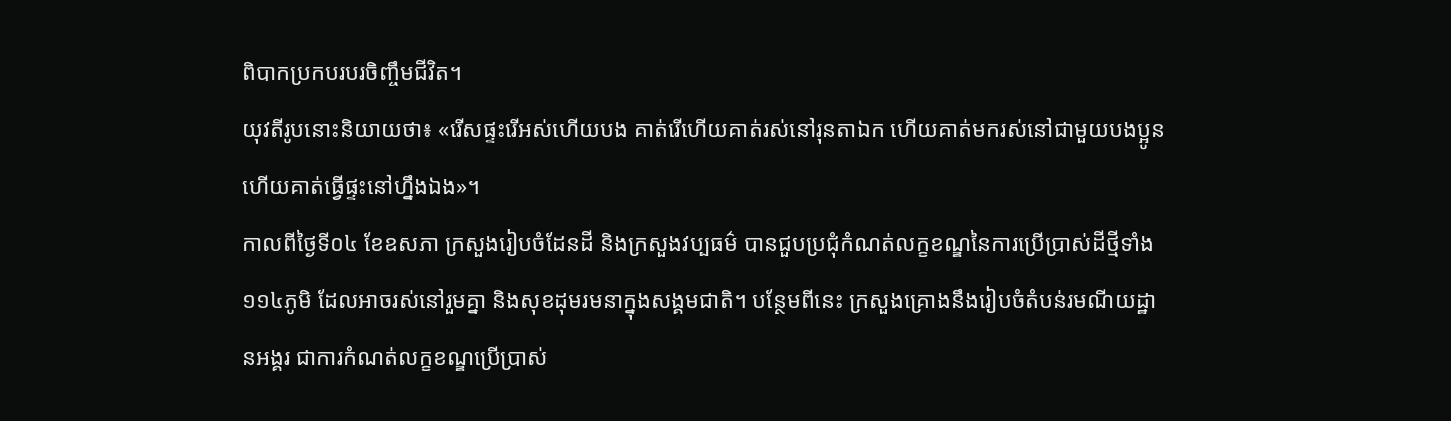ពិបាកប្រកបរបរចិញ្ចឹមជីវិត។
យុវតីរូបនោះនិយាយថា៖ «រើសផ្ទះរើអស់ហើយបង គាត់រើហើយគាត់រស់នៅរុនតាឯក ហើយគាត់មករស់នៅជាមួយបងប្អូនហើយគាត់ធ្វើផ្ទះនៅហ្នឹងឯង»។
កាលពីថ្ងៃទី០៤ ខែឧសភា ក្រសួងរៀបចំដែនដី និងក្រសួងវប្បធម៌ បានជួបប្រជុំកំណត់លក្ខខណ្ឌនៃការប្រើប្រាស់ដីថ្មីទាំង ១១៤ភូមិ ដែលអាចរស់នៅរួមគ្នា និងសុខដុមរមនាក្នុងសង្គមជាតិ។ បន្ថែមពីនេះ ក្រសួងគ្រោងនឹងរៀបចំតំបន់រមណីយដ្ឋានអង្គរ ជាការកំណត់លក្ខខណ្ឌប្រើប្រាស់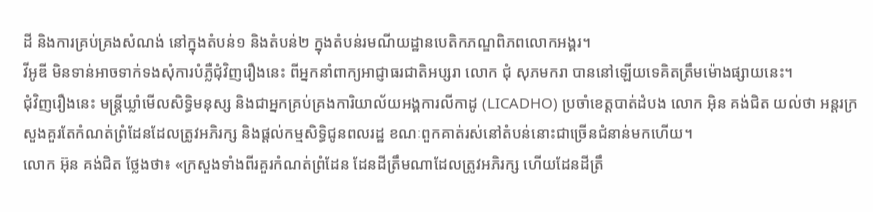ដី និងការគ្រប់គ្រងសំណង់ នៅក្នុងតំបន់១ និងតំបន់២ ក្នុងតំបន់រមណីយដ្ឋានបេតិកភណ្ឌពិភពលោកអង្គរ។
វីអូឌី មិនទាន់អាចទាក់ទងសុំការបំភ្លឺជុំវិញរឿងនេះ ពីអ្នកនាំពាក្យអាជ្ញាធរជាតិអប្សរា លោក ជុំ សុភមករា បាននៅឡើយទេគិតត្រឹមម៉ោងផ្សាយនេះ។
ជុំវិញរឿងនេះ មន្ត្រីឃ្លាំមើលសិទ្ធិមនុស្ស និងជាអ្នកគ្រប់គ្រងការិយាល័យអង្គការលីកាដូ (LICADHO) ប្រចាំខេត្តបាត់ដំបង លោក អ៊ិន គង់ជិត យល់ថា អន្តរក្រសួងគួរតែកំណត់ព្រំដែនដែលត្រូវអភិរក្ស និងផ្តល់កម្មសិទ្ធិជូនពលរដ្ឋ ខណៈពួកគាត់រស់នៅតំបន់នោះជាច្រើនជំនាន់មកហើយ។
លោក អ៊ុន គង់ជិត ថ្លែងថា៖ «ក្រសួងទាំងពីរគួរកំណត់ព្រំដែន ដែនដីត្រឹមណាដែលត្រូវអភិរក្ស ហើយដែនដីត្រឹ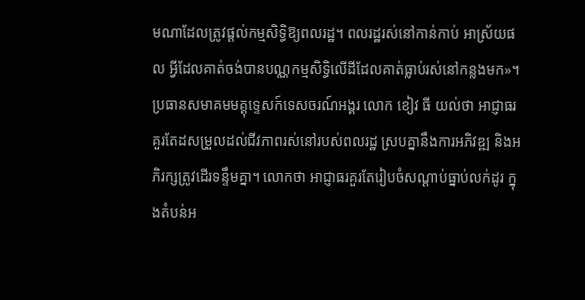មណាដែលត្រូវផ្ដល់កម្មសិទ្ធិឱ្យពលរដ្ឋ។ ពលរដ្ឋរស់នៅកាន់កាប់ អាស្រ័យផល អ្វីដែលគាត់ចង់បានបណ្ណកម្មសិទ្ធិលើដីដែលគាត់ធ្លាប់រស់នៅកន្លងមក»។
ប្រធានសមាគមមគ្គុទ្ទេសក៍ទេសចរណ៍អង្គរ លោក ខៀវ ធី យល់ថា អាជ្ញាធរគួរតែដសម្រួលដល់ជីវភាពរស់នៅរបស់ពលរដ្ឋ ស្របគ្នានឹងការអភិវឌ្ឍ និងអភិរក្សត្រូវដើរទន្ទឹមគ្នា។ លោកថា អាជ្ញាធរគួរតែរៀបចំសណ្ដាប់ធ្នាប់លក់ដូរ ក្នុងតំបន់អ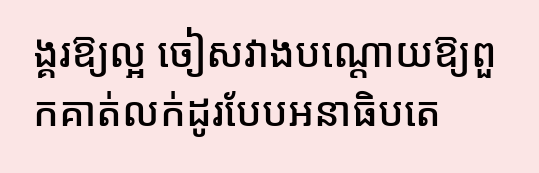ង្គរឱ្យល្អ ចៀសវាងបណ្តោយឱ្យពួកគាត់លក់ដូរបែបអនាធិបតេ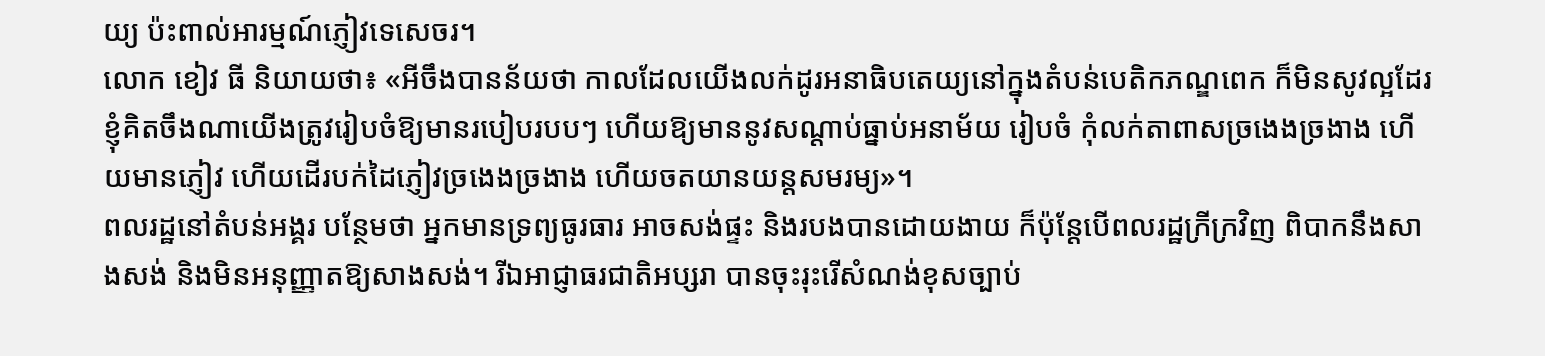យ្យ ប៉ះពាល់អារម្មណ៍ភ្ញៀវទេសេចរ។
លោក ខៀវ ធី និយាយថា៖ «អីចឹងបានន័យថា កាលដែលយើងលក់ដូរអនាធិបតេយ្យនៅក្នុងតំបន់បេតិកភណ្ឌពេក ក៏មិនសូវល្អដែរ ខ្ញុំគិតចឹងណាយើងត្រូវរៀបចំឱ្យមានរបៀបរបបៗ ហើយឱ្យមាននូវសណ្តាប់ធ្នាប់អនាម័យ រៀបចំ កុំលក់តាពាសច្រងេងច្រងាង ហើយមានភ្ញៀវ ហើយដើរបក់ដៃភ្ញៀវច្រងេងច្រងាង ហើយចតយានយន្តសមរម្យ»។
ពលរដ្ឋនៅតំបន់អង្គរ បន្ថែមថា អ្នកមានទ្រព្យធូរធារ អាចសង់ផ្ទះ និងរបងបានដោយងាយ ក៏ប៉ុន្តែបើពលរដ្ឋក្រីក្រវិញ ពិបាកនឹងសាងសង់ និងមិនអនុញ្ញាតឱ្យសាងសង់។ រីឯអាជ្ញាធរជាតិអប្សរា បានចុះរុះរើសំណង់ខុសច្បាប់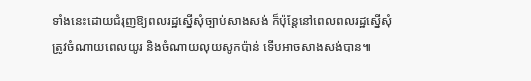ទាំងនេះដោយជំរុញឱ្យពលរដ្ឋស្នើសុំច្បាប់សាងសង់ ក៏ប៉ុន្តែនៅពេលពលរដ្ឋស្នើសុំ ត្រូវចំណាយពេលយូរ និងចំណាយលុយសូកប៉ាន់ ទើបអាចសាងសង់បាន៕